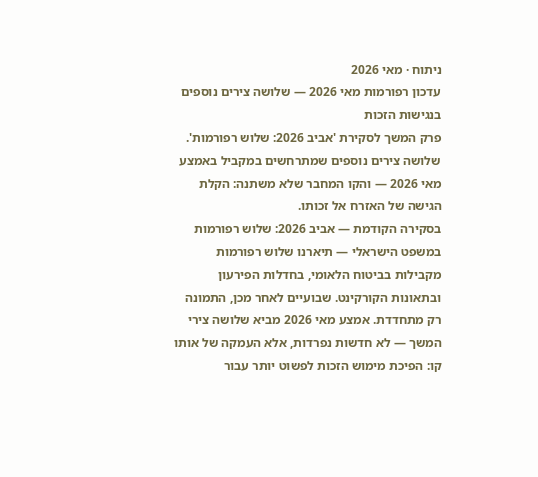ניתוח · מאי 2026
עדכון רפורמות מאי 2026 — שלושה צירים נוספים בנגישות הזכות
פרק המשך לסקירת 'אביב 2026: שלוש רפורמות'. שלושה צירים נוספים שמתרחשים במקביל באמצע מאי 2026 — והקו המחבר שלא משתנה: הקלת הגישה של האזרח אל זכותו.
בסקירה הקודמת — אביב 2026: שלוש רפורמות במשפט הישראלי — תיארנו שלוש רפורמות מקבילות בביטוח הלאומי, בחדלות הפירעון ובתאונות הקורקינט. שבועיים לאחר מכן, התמונה רק מתחדדת. אמצע מאי 2026 מביא שלושה צירי המשך — לא חדשות נפרדות, אלא העמקה של אותו קו: הפיכת מימוש הזכות לפשוט יותר עבור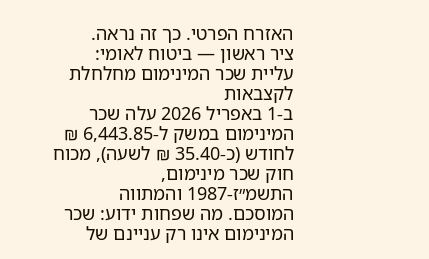האזרח הפרטי. כך זה נראה.
ציר ראשון — ביטוח לאומי: עליית שכר המינימום מחלחלת לקצבאות
ב-1 באפריל 2026 עלה שכר המינימום במשק ל-6,443.85 ₪ לחודש (כ-35.40 ₪ לשעה), מכוח חוק שכר מינימום, התשמ״ז-1987 והמתווה המוסכם. מה שפחות ידוע: שכר המינימום אינו רק עניינם של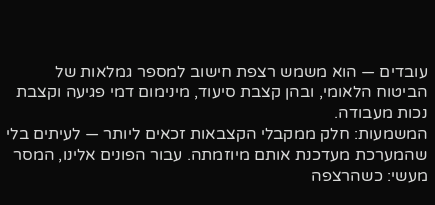עובדים — הוא משמש רצפת חישוב למספר גמלאות של הביטוח הלאומי, ובהן קצבת סיעוד, מינימום דמי פגיעה וקצבת נכות מעבודה.
המשמעות: חלק ממקבלי הקצבאות זכאים ליותר — לעיתים בלי שהמערכת מעדכנת אותם מיוזמתה. עבור הפונים אלינו, המסר מעשי: כשהרצפה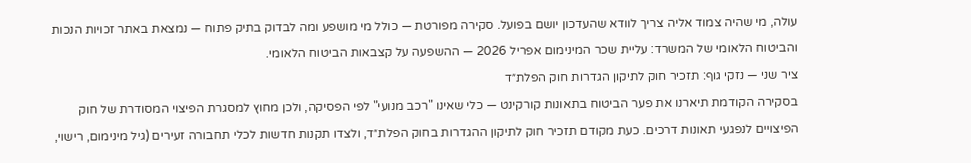עולה, מי שהיה צמוד אליה צריך לוודא שהעדכון יושם בפועל. סקירה מפורטת — כולל מי מושפע ומה לבדוק בתיק פתוח — נמצאת באתר זכויות הנכות והביטוח הלאומי של המשרד: עליית שכר המינימום אפריל 2026 — ההשפעה על קצבאות הביטוח הלאומי.
ציר שני — נזקי גוף: תזכיר חוק לתיקון הגדרות חוק הפלת״ד
בסקירה הקודמת תיארנו את פער הביטוח בתאונות קורקינט — כלי שאינו "רכב מנועי" לפי הפסיקה, ולכן מחוץ למסגרת הפיצוי המסודרת של חוק הפיצויים לנפגעי תאונות דרכים. כעת מקודם תזכיר חוק לתיקון ההגדרות בחוק הפלת״ד, ולצדו תקנות חדשות לכלי תחבורה זעירים (גיל מינימום, רישוי,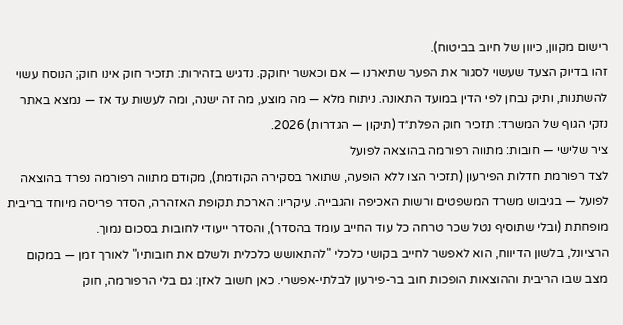רישום מקוון, כיוון של חיוב בביטוח).
זהו בדיוק הצעד שעשוי לסגור את הפער שתיארנו — אם וכאשר יחוקק. נדגיש בזהירות: תזכיר חוק אינו חוק; הנוסח עשוי להשתנות, ותיק נבחן לפי הדין במועד התאונה. ניתוח מלא — מה מוצע, מה זה ישנה, ומה לעשות עד אז — נמצא באתר נזקי הגוף של המשרד: תזכיר חוק הפלת״ד (תיקון — הגדרות) 2026.
ציר שלישי — חובות: מתווה רפורמה בהוצאה לפועל
לצד רפורמת חדלות הפירעון (תזכיר הצו ללא הופעה, שתואר בסקירה הקודמת), מקודם מתווה רפורמה נפרד בהוצאה לפועל — בגיבוש משרד המשפטים ורשות האכיפה והגבייה. עיקריו: הארכת תקופת האזהרה, הסדר פריסה מיוחד בריבית מופחתת (ובלי שתוסיף נטל שכר טרחה כל עוד החייב עומד בהסדר), והסדר ייעודי לחובות בסכום נמוך.
הרציונל, בלשון הדיווח, הוא לאפשר לחייב בקושי כלכלי "להתאושש כלכלית ולשלם את חובותיו" לאורך זמן — במקום מצב שבו הריבית וההוצאות הופכות חוב בר-פירעון לבלתי-אפשרי. כאן חשוב לאזן: גם בלי הרפורמה, חוק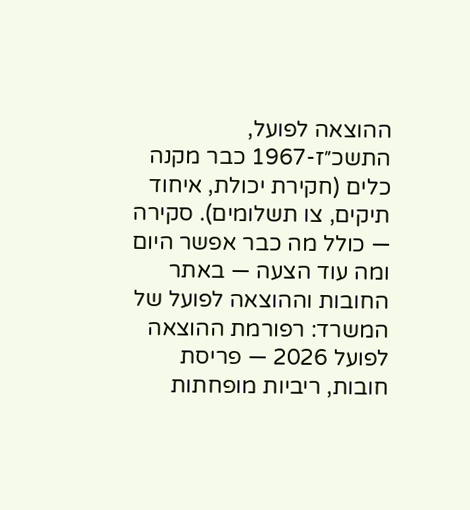ההוצאה לפועל, התשכ״ז-1967 כבר מקנה כלים (חקירת יכולת, איחוד תיקים, צו תשלומים). סקירה — כולל מה כבר אפשר היום ומה עוד הצעה — באתר החובות וההוצאה לפועל של המשרד: רפורמת ההוצאה לפועל 2026 — פריסת חובות, ריביות מופחתות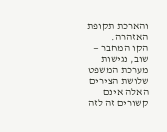והארכת תקופת האזהרה.
הקו המחבר — שוב, נגישות מערכת המשפט
שלושת הצירים האלה אינם קשורים זה לזה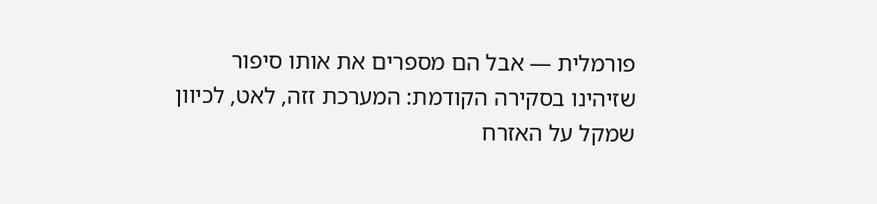פורמלית — אבל הם מספרים את אותו סיפור שזיהינו בסקירה הקודמת: המערכת זזה, לאט, לכיוון שמקל על האזרח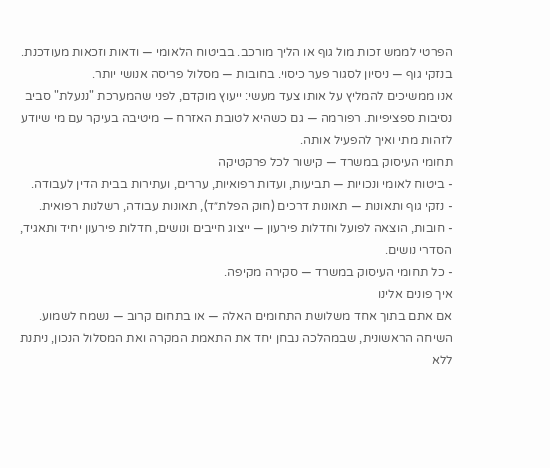הפרטי לממש זכות מול גוף או הליך מורכב. בביטוח הלאומי — ודאות וזכאות מעודכנת. בנזקי גוף — ניסיון לסגור פער כיסוי. בחובות — מסלול פריסה אנושי יותר.
אנו ממשיכים להמליץ על אותו צעד מעשי: ייעוץ מוקדם, לפני שהמערכת "ננעלת" סביב נסיבות ספציפיות. רפורמה — גם כשהיא לטובת האזרח — מיטיבה בעיקר עם מי שיודע לזהות מתי ואיך להפעיל אותה.
תחומי העיסוק במשרד — קישור לכל פרקטיקה
- ביטוח לאומי ונכויות — תביעות, ועדות רפואיות, עררים, ועתירות בבית הדין לעבודה.
- נזקי גוף ותאונות — תאונות דרכים (חוק הפלת״ד), תאונות עבודה, רשלנות רפואית.
- חובות, הוצאה לפועל וחדלות פירעון — ייצוג חייבים ונושים, חדלות פירעון יחיד ותאגיד, הסדרי נושים.
- כל תחומי העיסוק במשרד — סקירה מקיפה.
איך פונים אלינו
אם אתם בתוך אחד משלושת התחומים האלה — או בתחום קרוב — נשמח לשמוע. השיחה הראשונית, שבמהלכה נבחן יחד את התאמת המקרה ואת המסלול הנכון, ניתנת ללא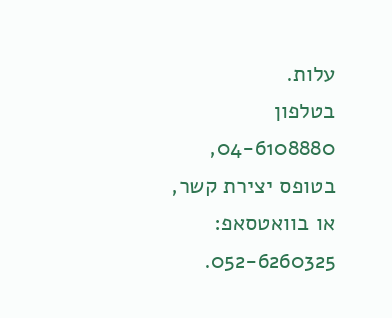עלות.
בטלפון 04-6108880, בטופס יצירת קשר, או בוואטסאפ: 052-6260325.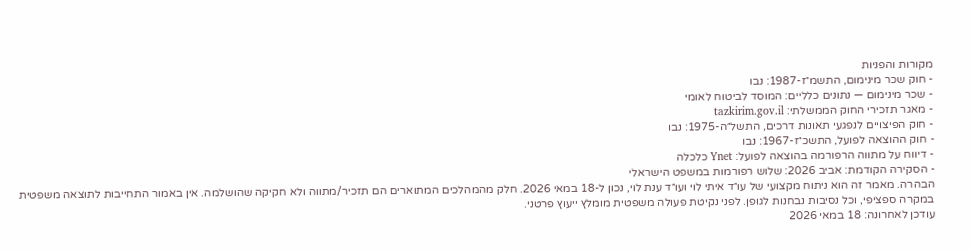מקורות והפניות
- חוק שכר מינימום, התשמ״ז-1987: נבו
- שכר מינימום — נתונים כלליים: המוסד לביטוח לאומי
- מאגר תזכירי החוק הממשלתי: tazkirim.gov.il
- חוק הפיצויים לנפגעי תאונות דרכים, התשל״ה-1975: נבו
- חוק ההוצאה לפועל, התשכ״ז-1967: נבו
- דיווח על מתווה הרפורמה בהוצאה לפועל: Ynet כלכלה
- הסקירה הקודמת: אביב 2026: שלוש רפורמות במשפט הישראלי
הבהרה. מאמר זה הוא ניתוח מקצועי של עו״ד איתי לוי ועו״ד ענת לוי, נכון ל-18 במאי 2026. חלק מהמהלכים המתוארים הם תזכיר/מתווה ולא חקיקה שהושלמה. אין באמור התחייבות לתוצאה משפטית במקרה ספציפי, וכל נסיבות נבחנות לגופן. לפני נקיטת פעולה משפטית מומלץ ייעוץ פרטני.
עודכן לאחרונה: 18 במאי 2026